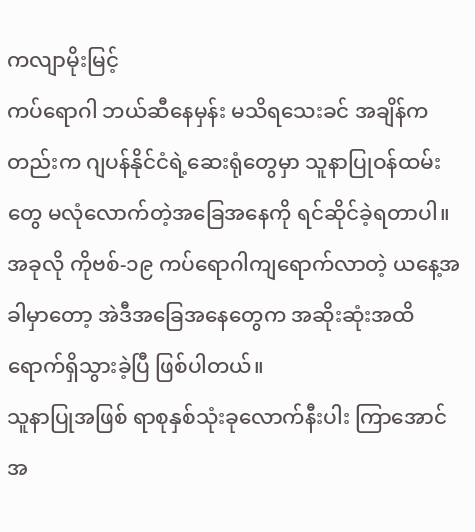ကလျာမိုးမြင့်
ကပ်ရောဂါ ဘယ်ဆီနေမှန်း မသိရသေးခင် အချိန်ကတည်းက ဂျပန်နိုင်ငံရဲ့ဆေးရုံတွေမှာ သူနာပြုဝန်ထမ်းတွေ မလုံလောက်တဲ့အခြေအနေကို ရင်ဆိုင်ခဲ့ရတာပါ။ အခုလို ကိုဗစ်-၁၉ ကပ်ရောဂါကျရောက်လာတဲ့ ယနေ့အခါမှာတော့ အဲဒီအခြေအနေတွေက အဆိုးဆုံးအထိ ရောက်ရှိသွားခဲ့ပြီ ဖြစ်ပါတယ်။
သူနာပြုအဖြစ် ရာစုနှစ်သုံးခုလောက်နီးပါး ကြာအောင် အ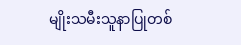မျိုးသမီးသူနာပြုတစ်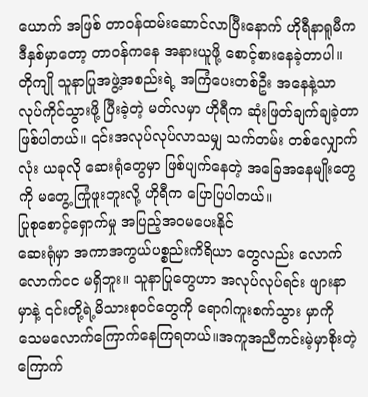ယောက် အဖြစ် တာဝန်ထမ်းဆောင်လာပြီးနောက် ဟိုရီနာရူမီက ဒီနှစ်မှာတော့ တာဝန်ကနေ အနားယူဖို့ စောင့်စားနေခဲ့တာပါ။ တိုကျို သူနာပြုအဖွဲ့အစည်းရဲ့ အကြံပေးတစ်ဦး အနေနဲ့သာ လုပ်ကိုင်သွားဖို့ ပြီးခဲ့တဲ့ မတ်လမှာ ဟိုရီက ဆုံးဖြတ်ချက်ချခဲ့တာ ဖြစ်ပါတယ်။ ၎င်းအလုပ်လုပ်လာသမျှ သက်တမ်း တစ်လျှောက်လုံး ယခုလို ဆေးရုံတွေမှာ ဖြစ်ပျက်နေတဲ့ အခြေအနေမျိုးတွေကို မတွေ့ ကြုံဖူးဘူးလို့ ဟိုရီက ပြောပြပါတယ်။
ပြုစုစောင့်ရှောက်မှု အပြည့်အဝမပေးနိုင်
ဆေးရုံမှာ အကာအကွယ်ပစ္စည်းကိရိယာ တွေလည်း လောက်လောက်ငင မရှိဘူး။ သူနာပြုတွေဟာ အလုပ်လုပ်ရင်း ဖျားနာမှာနဲ့ ၎င်းတို့ရဲ့မိသားစုဝင်တွေကို ရောဂါကူးစက်သွား မှာကို သေမလောက်ကြောက်နေကြရတယ်။အကူအညီကင်းမဲ့မှာစိုးတဲ့ ကြောက်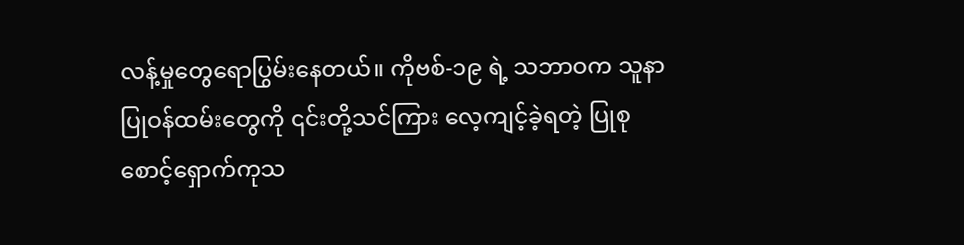လန့်မှုတွေရောပြွမ်းနေတယ်။ ကိုဗစ်-၁၉ ရဲ့ သဘာဝက သူနာပြုဝန်ထမ်းတွေကို ၎င်းတို့သင်ကြား လေ့ကျင့်ခဲ့ရတဲ့ ပြုစုစောင့်ရှောက်ကုသ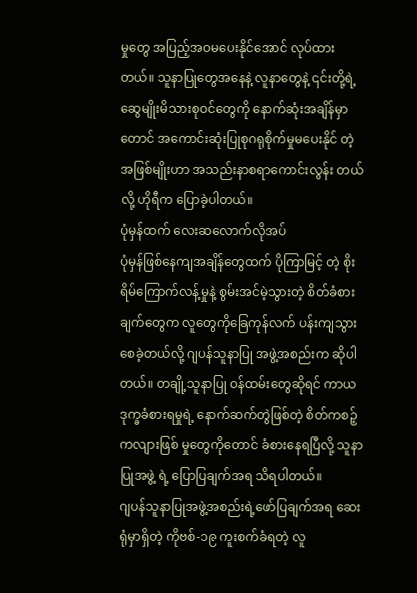မှုတွေ အပြည့်အဝမပေးနိုင်အောင် လုပ်ထားတယ်။ သူနာပြုတွေအနေနဲ့ လူနာတွေနဲ့ ၎င်းတို့ရဲ့ဆွေမျိုးမိသားစုဝင်တွေကို နောက်ဆုံးအချိန်မှာ တောင် အကောင်းဆုံးပြုစုဂရုစိုက်မှုမပေးနိုင် တဲ့အဖြစ်မျိုးဟာ အသည်းနာစရာကောင်းလွန်း တယ်လို့ ဟိုရီက ပြောခဲ့ပါတယ်။
ပုံမှန်ထက် လေးဆလောက်လိုအပ်
ပုံမှန်ဖြစ်နေကျအချိန်တွေထက် ပိုကြာမြင့် တဲ့ စိုးရိမ်ကြောက်လန့်မှုနဲ့ စွမ်းအင်မဲ့သွားတဲ့ စိတ်ခံစားချက်တွေက လူတွေကိုခြေကုန်လက် ပန်းကျသွားစေခဲ့တယ်လို့ ဂျပန်သူနာပြု အဖွဲ့အစည်းက ဆိုပါတယ်။ တချို့သူနာပြု ဝန်ထမ်းတွေဆိုရင် ကာယဒုက္ခခံစားရမှုရဲ့ နောက်ဆက်တွဲဖြစ်တဲ့ စိတ်ကစဉ့်ကလျားဖြစ် မှုတွေကိုတောင် ခံစားနေရပြီလို့ သူနာပြုအဖွဲ့ ရဲ့ ပြောပြချက်အရ သိရပါတယ်။
ဂျပန်သူနာပြုအဖွဲ့အစည်းရဲ့ဖော်ပြချက်အရ ဆေးရုံမှာရှိတဲ့ ကိုဗစ်-၁၉ ကူးစက်ခံရတဲ့ လူ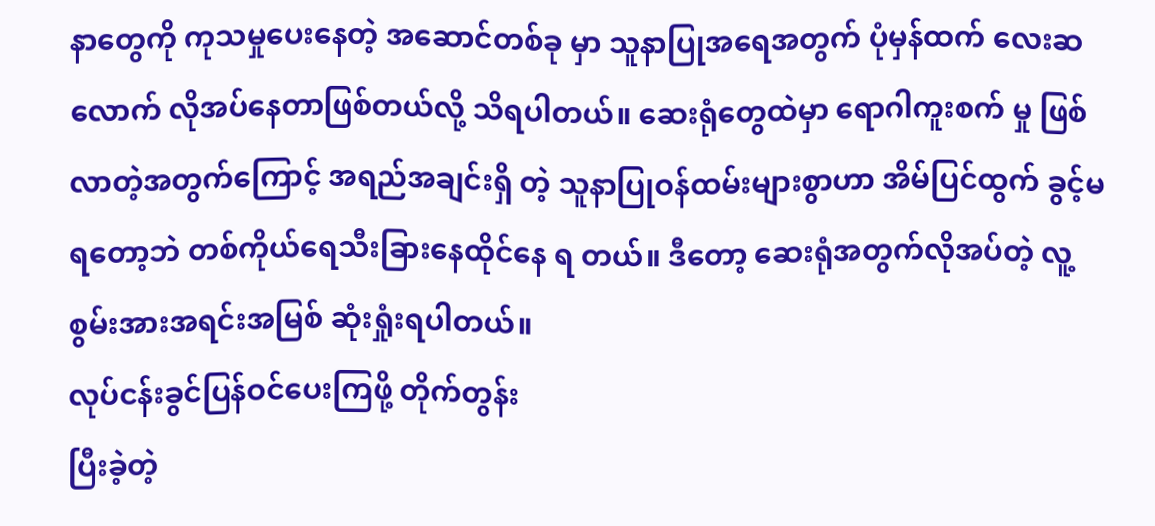နာတွေကို ကုသမှုပေးနေတဲ့ အဆောင်တစ်ခု မှာ သူနာပြုအရေအတွက် ပုံမှန်ထက် လေးဆ လောက် လိုအပ်နေတာဖြစ်တယ်လို့ သိရပါတယ်။ ဆေးရုံတွေထဲမှာ ရောဂါကူးစက် မှု ဖြစ်လာတဲ့အတွက်ကြောင့် အရည်အချင်းရှိ တဲ့ သူနာပြုဝန်ထမ်းများစွာဟာ အိမ်ပြင်ထွက် ခွင့်မရတော့ဘဲ တစ်ကိုယ်ရေသီးခြားနေထိုင်နေ ရ တယ်။ ဒီတော့ ဆေးရုံအတွက်လိုအပ်တဲ့ လူ့စွမ်းအားအရင်းအမြစ် ဆုံးရှုံးရပါတယ်။
လုပ်ငန်းခွင်ပြန်ဝင်ပေးကြဖို့ တိုက်တွန်း
ပြီးခဲ့တဲ့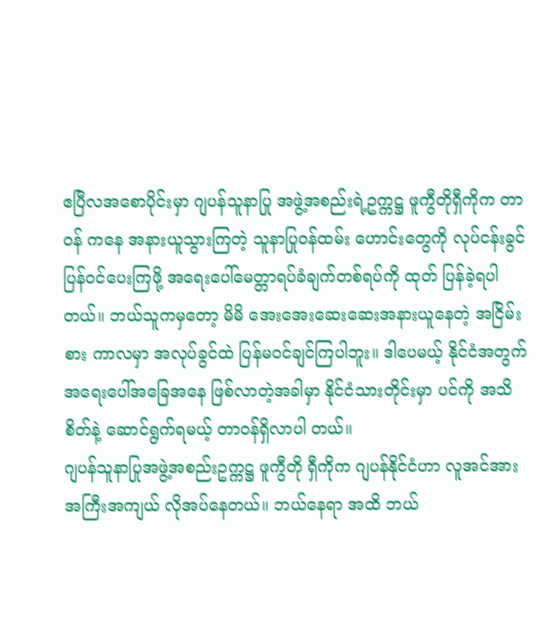ဧပြီလအစောပိုင်းမှာ ဂျပန်သူနာပြု အဖွဲ့အစည်းရဲ့ဥက္ကဋ္ဌ ဖူကွီတိုရှီကိုက တာဝန် ကနေ အနားယူသွားကြတဲ့ သူနာပြုဝန်ထမ်း ဟောင်းတွေကို လုပ်ငန်းခွင်ပြန်ဝင်ပေးကြဖို့ အရေးပေါ်မေတ္တာရပ်ခံချက်တစ်ရပ်ကို ထုတ် ပြန်ခဲ့ရပါတယ်။ ဘယ်သူကမှတော့ မိမိ အေးအေးဆေးဆေးအနားယူနေတဲ့ အငြိမ်းစား ကာလမှာ အလုပ်ခွင်ထဲ ပြန်မဝင်ချင်ကြပါဘူး။ ဒါပေမယ့် နိုင်ငံအတွက် အရေးပေါ်အခြေအနေ ဖြစ်လာတဲ့အခါမှာ နိုင်ငံသားတိုင်းမှာ ပင်ကို အသိစိတ်နဲ့ ဆောင်ရွက်ရမယ့် တာဝန်ရှိလာပါ တယ်။
ဂျပန်သူနာပြုအဖွဲ့အစည်းဥက္ကဋ္ဌ ဖူကွီတို ရှီကိုက ဂျပန်နိုင်ငံဟာ လူအင်အား အကြီးအကျယ် လိုအပ်နေတယ်။ ဘယ်နေရာ အထိ ဘယ်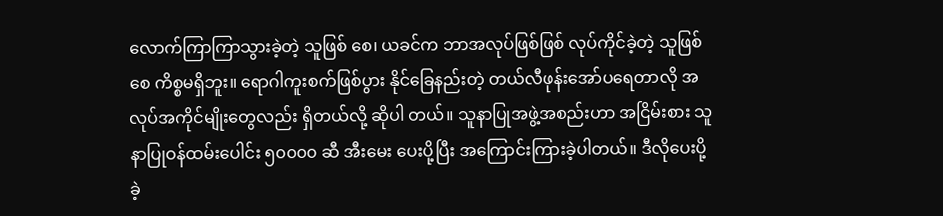လောက်ကြာကြာသွားခဲ့တဲ့ သူဖြစ် စေ၊ ယခင်က ဘာအလုပ်ဖြစ်ဖြစ် လုပ်ကိုင်ခဲ့တဲ့ သူဖြစ်စေ ကိစ္စမရှိဘူး။ ရောဂါကူးစက်ဖြစ်ပွား နိုင်ခြေနည်းတဲ့ တယ်လီဖုန်းအော်ပရေတာလို အလုပ်အကိုင်မျိုးတွေလည်း ရှိတယ်လို့ ဆိုပါ တယ်။ သူနာပြုအဖွဲ့အစည်းဟာ အငြိမ်းစား သူနာပြုဝန်ထမ်းပေါင်း ၅၀၀၀၀ ဆီ အီးမေး ပေးပို့ပြီး အကြောင်းကြားခဲ့ပါတယ်။ ဒီလိုပေးပို့ ခဲ့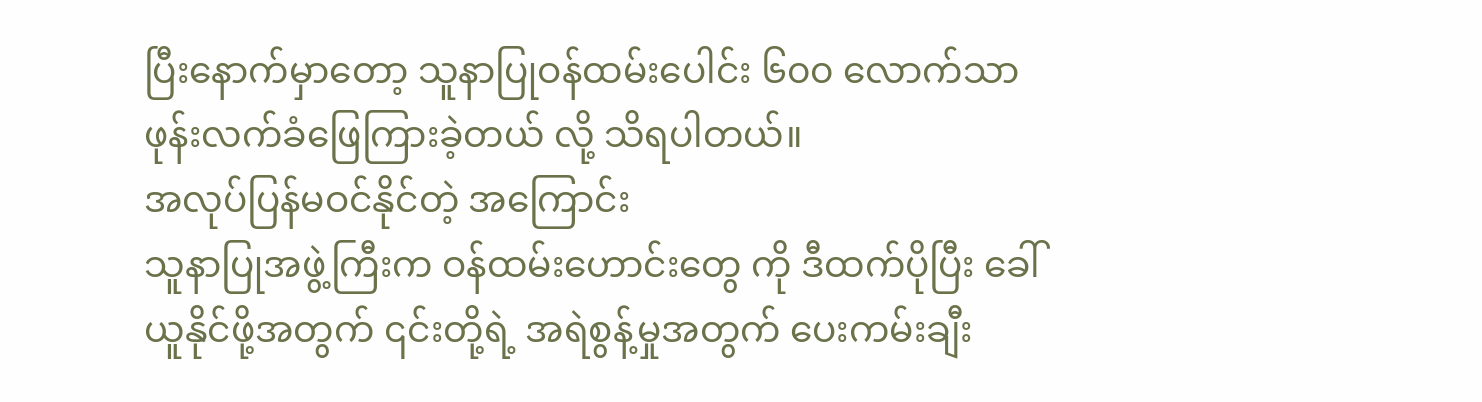ပြီးနောက်မှာတော့ သူနာပြုဝန်ထမ်းပေါင်း ၆၀၀ လောက်သာ ဖုန်းလက်ခံဖြေကြားခဲ့တယ် လို့ သိရပါတယ်။
အလုပ်ပြန်မဝင်နိုင်တဲ့ အကြောင်း
သူနာပြုအဖွဲ့ကြီးက ဝန်ထမ်းဟောင်းတွေ ကို ဒီထက်ပိုပြီး ခေါ်ယူနိုင်ဖို့အတွက် ၎င်းတို့ရဲ့ အရဲစွန့်မှုအတွက် ပေးကမ်းချီး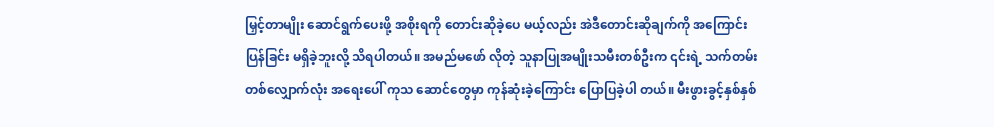မြှင့်တာမျိုး ဆောင်ရွက်ပေးဖို့ အစိုးရကို တောင်းဆိုခဲ့ပေ မယ့်လည်း အဲဒီတောင်းဆိုချက်ကို အကြောင်း ပြန်ခြင်း မရှိခဲ့ဘူးလို့ သိရပါတယ်။ အမည်မဖော် လိုတဲ့ သူနာပြုအမျိုးသမီးတစ်ဦးက ၎င်းရဲ့ သက်တမ်းတစ်လျှောက်လုံး အရေးပေါ် ကုသ ဆောင်တွေမှာ ကုန်ဆုံးခဲ့ကြောင်း ပြောပြခဲ့ပါ တယ်။ မီးဖွားခွင့်နှစ်နှစ်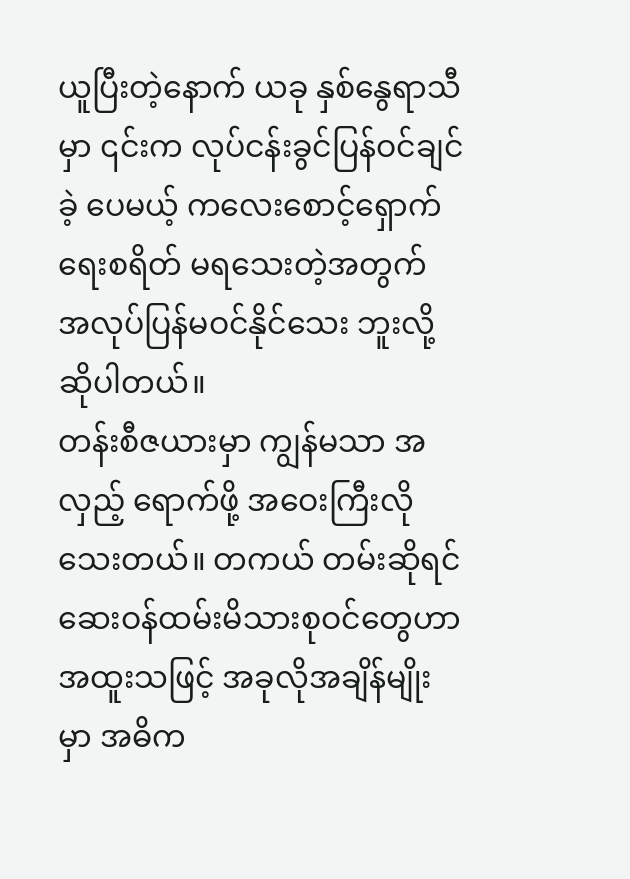ယူပြီးတဲ့နောက် ယခု နှစ်နွေရာသီမှာ ၎င်းက လုပ်ငန်းခွင်ပြန်ဝင်ချင်ခဲ့ ပေမယ့် ကလေးစောင့်ရှောက်ရေးစရိတ် မရသေးတဲ့အတွက် အလုပ်ပြန်မဝင်နိုင်သေး ဘူးလို့ ဆိုပါတယ်။
တန်းစီဇယားမှာ ကျွန်မသာ အလှည့် ရောက်ဖို့ အဝေးကြီးလိုသေးတယ်။ တကယ် တမ်းဆိုရင် ဆေးဝန်ထမ်းမိသားစုဝင်တွေဟာ အထူးသဖြင့် အခုလိုအချိန်မျိုးမှာ အဓိက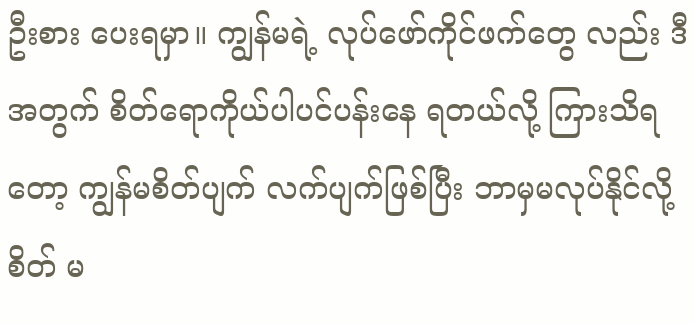ဦးစား ပေးရမှာ။ ကျွန်မရဲ့ လုပ်ဖော်ကိုင်ဖက်တွေ လည်း ဒီအတွက် စိတ်ရောကိုယ်ပါပင်ပန်းနေ ရတယ်လို့ ကြားသိရတော့ ကျွန်မစိတ်ပျက် လက်ပျက်ဖြစ်ပြီး ဘာမှမလုပ်နိုင်လို့ စိတ် မ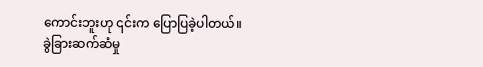ကောင်းဘူးဟု ၎င်းက ပြောပြခဲ့ပါတယ်။
ခွဲခြားဆက်ဆံမှု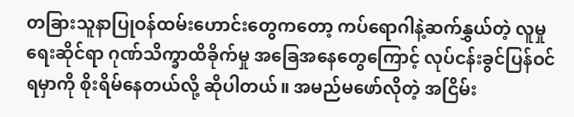တခြားသူနာပြုဝန်ထမ်းဟောင်းတွေကတော့ ကပ်ရောဂါနဲ့ဆက်နွှယ်တဲ့ လူမှုရေးဆိုင်ရာ ဂုဏ်သိက္ခာထိခိုက်မှု အခြေအနေတွေကြောင့် လုပ်ငန်းခွင်ပြန်ဝင်ရမှာကို စိုးရိမ်နေတယ်လို့ ဆိုပါတယ်။ အမည်မဖော်လိုတဲ့ အငြိမ်း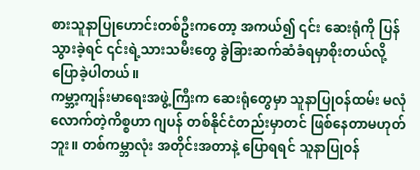စားသူနာပြုဟောင်းတစ်ဦးကတော့ အကယ်၍ ၎င်း ဆေးရုံကို ပြန်သွားခဲ့ရင် ၎င်းရဲ့သားသမီးတွေ ခွဲခြားဆက်ဆံခံရမှာစိုးတယ်လို့ ပြောခဲ့ပါတယ်။
ကမ္ဘာ့ကျန်းမာရေးအဖွဲ့ကြီးက ဆေးရုံတွေမှာ သူနာပြုဝန်ထမ်း မလုံလောက်တဲ့ကိစ္စဟာ ဂျပန် တစ်နိုင်ငံတည်းမှာတင် ဖြစ်နေတာမဟုတ်ဘူး။ တစ်ကမ္ဘာလုံး အတိုင်းအတာနဲ့ ပြောရရင် သူနာပြုဝန်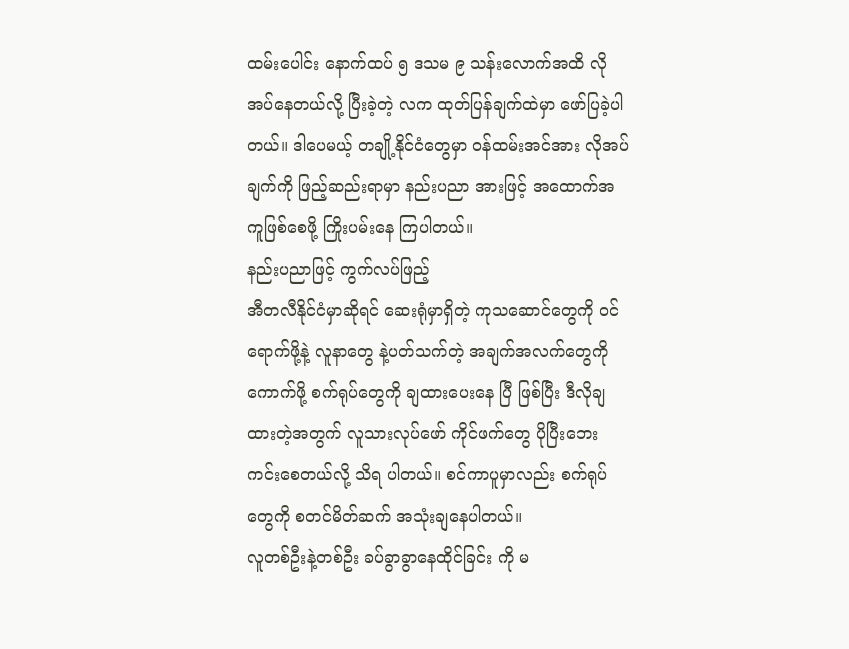ထမ်းပေါင်း နောက်ထပ် ၅ ဒသမ ၉ သန်းလောက်အထိ လိုအပ်နေတယ်လို့ ပြီးခဲ့တဲ့ လက ထုတ်ပြန်ချက်ထဲမှာ ဖော်ပြခဲ့ပါတယ်။ ဒါပေမယ့် တချို့နိုင်ငံတွေမှာ ဝန်ထမ်းအင်အား လိုအပ်ချက်ကို ဖြည့်ဆည်းရာမှာ နည်းပညာ အားဖြင့် အထောက်အကူဖြစ်စေဖို့ ကြိုးပမ်းနေ ကြပါတယ်။
နည်းပညာဖြင့် ကွက်လပ်ဖြည့်
အီတလီနိုင်ငံမှာဆိုရင် ဆေးရုံမှာရှိတဲ့ ကုသဆောင်တွေကို ဝင်ရောက်ဖို့နဲ့ လူနာတွေ နဲ့ပတ်သက်တဲ့ အချက်အလက်တွေကို ကောက်ဖို့ စက်ရုပ်တွေကို ချထားပေးနေ ပြီ ဖြစ်ပြီး ဒီလိုချထားတဲ့အတွက် လူသားလုပ်ဖော် ကိုင်ဖက်တွေ ပိုပြီးဘေးကင်းစေတယ်လို့ သိရ ပါတယ်။ စင်ကာပူမှာလည်း စက်ရုပ်တွေကို စတင်မိတ်ဆက် အသုံးချနေပါတယ်။
လူတစ်ဦးနဲ့တစ်ဦး ခပ်ခွာခွာနေထိုင်ခြင်း ကို မ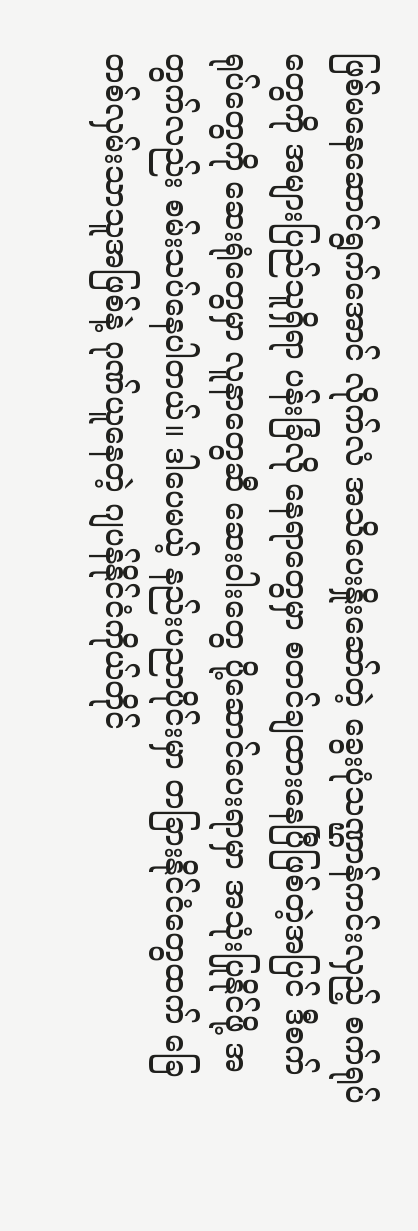ဖြစ်မနေဆောင်ရွက်အောင် လိုက်လံ အသိပေးနှိုးဆော်တဲ့ ခွေးပုံသဏ္ဌာန်ကင်းလှည့် စက်ရုပ်တွေကို အများပြည်သူရှိရာ ပန်းခြံလို နေရာတွေမှာ စတင်ချထားနေပြီဖြစ်တဲ့အပြင် ဒီစက်ရုပ်တွေကို ဆေးရုံတွေမှာ လူနာတွေဆီ ဆေးဝါးတွေ ပို့ဆောင်ပေးရာမှာ အသုံးပြုနိုင်ဖို့ အတွက်လည်း စမ်းသပ်နေပါတယ်။ ဒါပေမယ့် နည်းပညာပိုင်းမှာ တခြားနိုင်ငံတွေထက် ခြေတစ်လှမ်းသာသူအဖြစ်နဲ့ ဂုဏ်ယူနေတဲ့ ဂျပန်နိုင်ငံကိုယ်တိုင်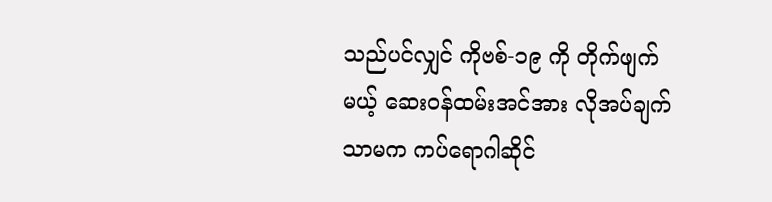သည်ပင်လျှင် ကိုဗစ်-၁၉ ကို တိုက်ဖျက်မယ့် ဆေးဝန်ထမ်းအင်အား လိုအပ်ချက်သာမက ကပ်ရောဂါဆိုင်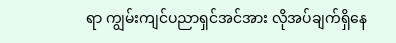ရာ ကျွမ်းကျင်ပညာရှင်အင်အား လိုအပ်ချက်ရှိနေ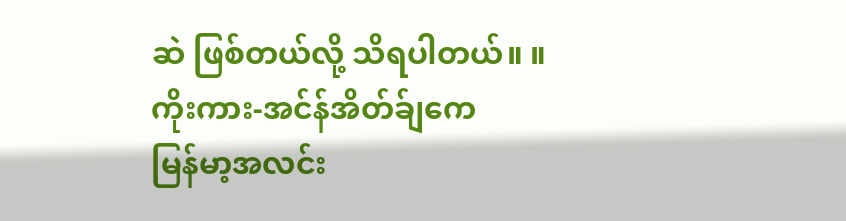ဆဲ ဖြစ်တယ်လို့ သိရပါတယ်။ ။
ကိုးကား-အင်န်အိတ်ခ်ျကေ
မြန်မာ့အလင်း